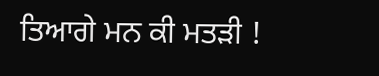ਤਿਆਗੇ ਮਨ ਕੀ ਮਤੜੀ !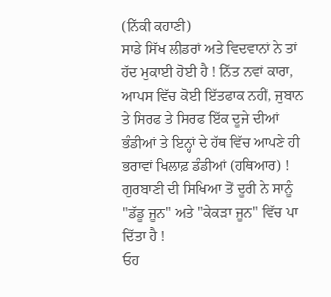(ਨਿੱਕੀ ਕਹਾਣੀ)
ਸਾਡੇ ਸਿੱਖ ਲੀਡਰਾਂ ਅਤੇ ਵਿਦਵਾਨਾਂ ਨੇ ਤਾਂ ਹੱਦ ਮੁਕਾਈ ਹੋਈ ਹੈ ! ਨਿੱਤ ਨਵਾਂ ਕਾਰਾ, ਆਪਸ ਵਿੱਚ ਕੋਈ ਇੱਤਫਾਕ ਨਹੀਂ, ਜੁਬਾਨ ਤੇ ਸਿਰਫ ਤੇ ਸਿਰਫ ਇੱਕ ਦੂਜੇ ਦੀਆਂ ਭੰਡੀਆਂ ਤੇ ਇਨ੍ਹਾਂ ਦੇ ਹੱਥ ਵਿੱਚ ਆਪਣੇ ਹੀ ਭਰਾਵਾਂ ਖਿਲਾਫ਼ ਡੰਡੀਆਂ (ਹਥਿਆਰ) !
ਗੁਰਬਾਣੀ ਦੀ ਸਿਖਿਆ ਤੋਂ ਦੂਰੀ ਨੇ ਸਾਨੂੰ "ਡੱਡੂ ਜੂਨ" ਅਤੇ "ਕੇਕੜਾ ਜੂਨ" ਵਿੱਚ ਪਾ ਦਿੱਤਾ ਹੈ !
ਓਹ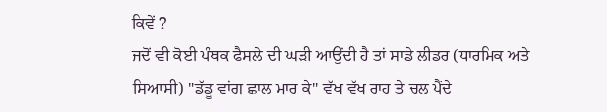ਕਿਵੇਂ ?
ਜਦੋਂ ਵੀ ਕੋਈ ਪੰਥਕ ਫੈਸਲੇ ਦੀ ਘੜੀ ਆਉਂਦੀ ਹੈ ਤਾਂ ਸਾਡੇ ਲੀਡਰ (ਧਾਰਮਿਕ ਅਤੇ ਸਿਆਸੀ) "ਡੱਡੂ ਵਾਂਗ ਛਾਲ ਮਾਰ ਕੇ" ਵੱਖ ਵੱਖ ਰਾਹ ਤੇ ਚਲ ਪੈਂਦੇ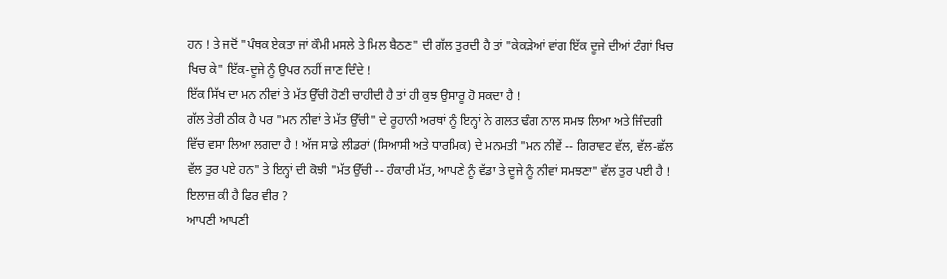ਹਨ ! ਤੇ ਜਦੋਂ "ਪੰਥਕ ਏਕਤਾ ਜਾਂ ਕੌਮੀ ਮਸਲੇ ਤੇ ਮਿਲ ਬੈਠਣ" ਦੀ ਗੱਲ ਤੁਰਦੀ ਹੈ ਤਾਂ "ਕੇਕੜੇਆਂ ਵਾਂਗ ਇੱਕ ਦੂਜੇ ਦੀਆਂ ਟੰਗਾਂ ਖਿਚ ਖਿਚ ਕੇ" ਇੱਕ-ਦੂਜੇ ਨੂੰ ਉਪਰ ਨਹੀਂ ਜਾਣ ਦਿੰਦੇ !
ਇੱਕ ਸਿੱਖ ਦਾ ਮਨ ਨੀਵਾਂ ਤੇ ਮੱਤ ਉੱਚੀ ਹੋਣੀ ਚਾਹੀਦੀ ਹੈ ਤਾਂ ਹੀ ਕੁਝ ਉਸਾਰੂ ਹੋ ਸਕਦਾ ਹੈ !
ਗੱਲ ਤੇਰੀ ਠੀਕ ਹੈ ਪਰ "ਮਨ ਨੀਵਾਂ ਤੇ ਮੱਤ ਉੱਚੀ" ਦੇ ਰੂਹਾਨੀ ਅਰਥਾਂ ਨੂੰ ਇਨ੍ਹਾਂ ਨੇ ਗਲਤ ਢੰਗ ਨਾਲ ਸਮਝ ਲਿਆ ਅਤੇ ਜਿੰਦਗੀ ਵਿੱਚ ਵਸਾ ਲਿਆ ਲਗਦਾ ਹੈ ! ਅੱਜ ਸਾਡੇ ਲੀਡਰਾਂ (ਸਿਆਸੀ ਅਤੇ ਧਾਰਮਿਕ) ਦੇ ਮਨਮਤੀ "ਮਨ ਨੀਵੇਂ -- ਗਿਰਾਵਟ ਵੱਲ, ਵੱਲ-ਛੱਲ ਵੱਲ ਤੁਰ ਪਏ ਹਨ" ਤੇ ਇਨ੍ਹਾਂ ਦੀ ਕੋਝੀ "ਮੱਤ ਉੱਚੀ -- ਹੰਕਾਰੀ ਮੱਤ, ਆਪਣੇ ਨੂੰ ਵੱਡਾ ਤੇ ਦੂਜੇ ਨੂੰ ਨੀਵਾਂ ਸਮਝਣਾ" ਵੱਲ ਤੁਰ ਪਈ ਹੈ !
ਇਲਾਜ਼ ਕੀ ਹੈ ਫਿਰ ਵੀਰ ?
ਆਪਣੀ ਆਪਣੀ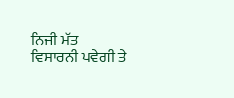ਨਿਜੀ ਮੱਤ ਵਿਸਾਰਨੀ ਪਵੇਗੀ ਤੇ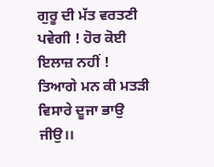ਗੁਰੂ ਦੀ ਮੱਤ ਵਰਤਣੀ ਪਵੇਗੀ ! ਹੋਰ ਕੋਈ ਇਲਾਜ਼ ਨਹੀਂ !
ਤਿਆਗੇ ਮਨ ਕੀ ਮਤੜੀ ਵਿਸਾਰੇ ਦੂਜਾ ਭਾਉ ਜੀਉ।।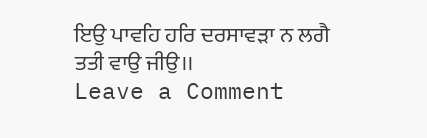ਇਉ ਪਾਵਹਿ ਹਰਿ ਦਰਸਾਵੜਾ ਨ ਲਗੈ ਤਤੀ ਵਾਉ ਜੀਉ।।
Leave a Comment